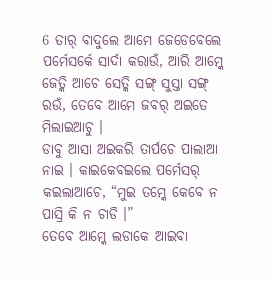6 ତାର୍ ବାଦୁଲେ ଆମେ ଜେଡେବେଲେ ପର୍ମେସର୍କେ ସାର୍ଦା କରାଉଁ, ଆରି ଆମ୍କେ ଜେତ୍କି ଆଚେ ସେତ୍କି ସଙ୍ଗ୍ ସୁସ୍ତା ସଙ୍ଗ୍ ରଉଁ, ତେବେ ଆମେ ଜବର୍ ଅଇତେ ମିଲାଇଆଚୁ ।
ଡାବୁ ଆସା ଅଇକରି ତାର୍ପଚେ ପାଲାଆ ନାଇ । କାଇକେବଇଲେ ପର୍ମେସର୍ କଇଲାଆଚେ, “ମୁଇ ତମ୍କେ କେବେ ନ ପାସ୍ରି କି ନ ଚାଡି ।”
ତେବେ ଆମ୍କେ ଲଡାକେ ଆଇବା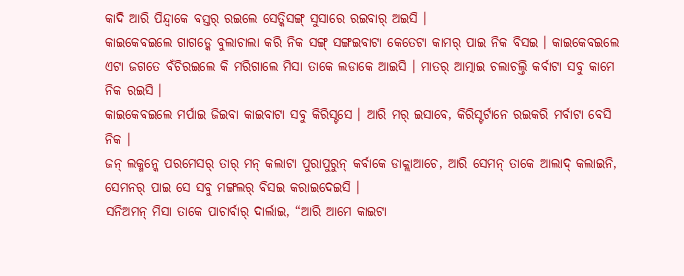କାଦି ଆରି ପିନ୍ଦ୍ବାକେ ବସ୍ତର୍ ରଇଲେ ସେତ୍କିସଙ୍ଗ୍ ସୁସାରେ ରଇବାର୍ ଅଇସି ।
କାଇକେବଇଲେ ଗାଗଡ୍କେ ବୁଲାଚାଲା କରି ନିକ ସଙ୍ଗ୍ ସଙ୍ଗଇବାଟା କେତେଟା କାମର୍ ପାଇ ନିକ ବିସଇ । କାଇକେବଇଲେ ଏଟା ଜଗତେ ବଁଚିରଇଲେ କି ମରିଗାଲେ ମିସା ତାକେ ଲଡାକେ ଆଇସି । ମାତର୍ ଆତ୍ମାଇ ଚଲାଚଲ୍ତି କର୍ବାଟା ସବୁ କାମେ ନିକ ରଇସି ।
କାଇକେବଇଲେ ମର୍ପାଇ ଜିଇବା କାଇବାଟା ସବୁ କିରିସ୍ଟସେ । ଆରି ମର୍ ଇସାବେ, କିରିସ୍ଟର୍ଟାନେ ରଇକରି ମର୍ବାଟା ବେସି ନିକ ।
ଜନ୍ ଲକ୍ମନ୍କେ ପରମେସର୍ ତାର୍ ମନ୍ କଲାଟା ପୁରାପୁରୁନ୍ କର୍ବାକେ ଡାକ୍ଲାଆଚେ, ଆରି ସେମନ୍ ତାକେ ଆଲାଦ୍ କଲାଇନି, ସେମନର୍ ପାଇ ସେ ସବୁ ମଙ୍ଗଲର୍ ବିସଇ କରାଇଦେଇସି ।
ସନିଅମନ୍ ମିସା ତାକେ ପାଚାର୍ବାର୍ ଦାର୍ଲାଇ, “ଆରି ଆମେ କାଇଟା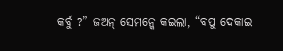କର୍ବୁ ?” ଜଅନ୍ ସେମନ୍କେ କଇଲା, “ବପୁ ଦେକାଇ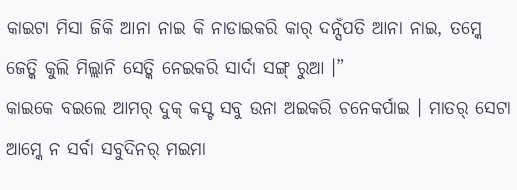କାଇଟା ମିସା ଜିକି ଆନା ନାଇ କି ନାଡାଇକରି କାର୍ ଦନ୍ସଁପତି ଆନା ନାଇ, ତମ୍କେ ଜେତ୍କି କୁଲି ମିଲ୍ଲାନି ସେତ୍କି ନେଇକରି ସାର୍ଦା ସଙ୍ଗ୍ ରୁଆ ।”
କାଇକେ ବଇଲେ ଆମର୍ ଦୁକ୍ କସ୍ଟ ସବୁ ଉନା ଅଇକରି ଚନେକର୍ପାଇ । ମାତର୍ ସେଟା ଆମ୍କେ ନ ସର୍ବା ସବୁଦିନର୍ ମଇମା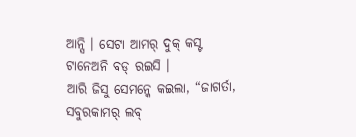ଆନ୍ସି । ସେଟା ଆମର୍ ଦୁକ୍ କସ୍ଟ ଟାନେଅନି ବଡ୍ ରଇସି ।
ଆରି ଜିସୁ ସେମନ୍କେ କଇଲା, “ଜାଗର୍ତା, ସବୁରକାମର୍ ଲବ୍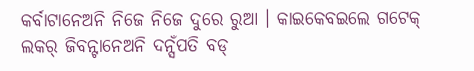କର୍ବାଟାନେଅନି ନିଜେ ନିଜେ ଦୁରେ ରୁଆ । କାଇକେବଇଲେ ଗଟେକ୍ ଲକର୍ ଜିବନ୍ଟାନେଅନି ଦନ୍ସଁପତି ବଡ୍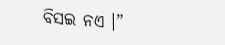ବିସଇ ନଏ ।”